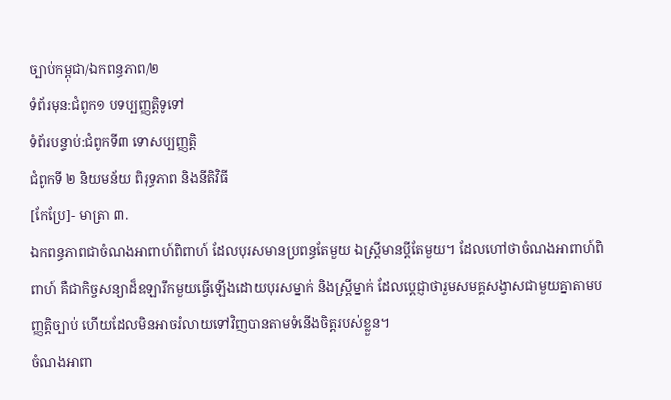ច្បាប់កម្ពុជា/ឯកពន្ធភាព/២
ទំព័រមុន:ជំពូក១ បទប្បញ្ញត្តិទូទៅ
ទំព័របន្ទាប់:ជំពូកទី៣ ទោសប្បញ្ញត្តិ
ជំពូកទី ២ និយមន័យ ពិរុទ្ធភាព និងនីតិវិធី
[កែប្រែ]- មាត្រា ៣.
ឯកពន្ធភាពជាចំណងអាពាហ៍ពិពាហ៍ ដែលបុរសមានប្រពន្ធតែមួយ ឯស្ត្រីមានប្ដីតែមួយ។ ដែលហៅថាចំណងអាពាហ៍ពិពាហ៍ គឺជាកិច្ចសន្យាដ៏ឧឡារឹកមួយធ្វើឡើងដោយបុរសម្នាក់ និងស្ត្រីម្នាក់ ដែលប្ដេជ្ញាថារួមសមគ្គសង្វាសជាមួយគ្នាតាមបញ្ញត្តិច្បាប់ ហើយដែលមិនអាចរំលាយទៅវិញបានតាមទំនើងចិត្តរបស់ខ្លួន។
ចំណងអាពា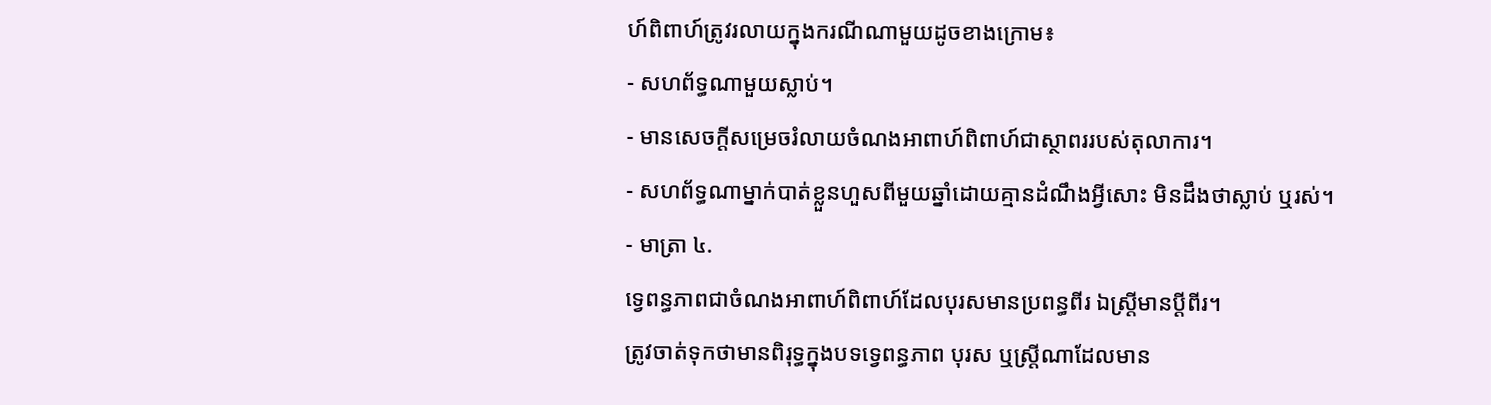ហ៍ពិពាហ៍ត្រូវរលាយក្នុងករណីណាមួយដូចខាងក្រោម៖
- សហព័ទ្ធណាមួយស្លាប់។
- មានសេចក្ដីសម្រេចរំលាយចំណងអាពាហ៍ពិពាហ៍ជាស្ថាពររបស់តុលាការ។
- សហព័ទ្ធណាម្នាក់បាត់ខ្លួនហួសពីមួយឆ្នាំដោយគ្មានដំណឹងអ្វីសោះ មិនដឹងថាស្លាប់ ឬរស់។
- មាត្រា ៤.
ទ្វេពន្ធភាពជាចំណងអាពាហ៍ពិពាហ៍ដែលបុរសមានប្រពន្ធពីរ ឯស្ត្រីមានប្ដីពីរ។
ត្រូវចាត់ទុកថាមានពិរុទ្ធក្នុងបទទ្វេពន្ធភាព បុរស ឬស្ត្រីណាដែលមាន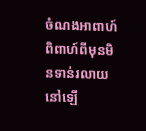ចំណងអាពាហ៍ពិពាហ៍ពីមុនមិនទាន់រលាយនៅឡើ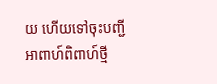យ ហើយទៅចុះបញ្ជីអាពាហ៍ពិពាហ៍ថ្មី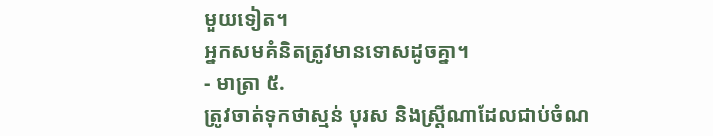មួយទៀត។
អ្នកសមគំនិតត្រូវមានទោសដូចគ្នា។
- មាត្រា ៥.
ត្រូវចាត់ទុកថាស្មន់ បុរស និងស្ត្រីណាដែលជាប់ចំណ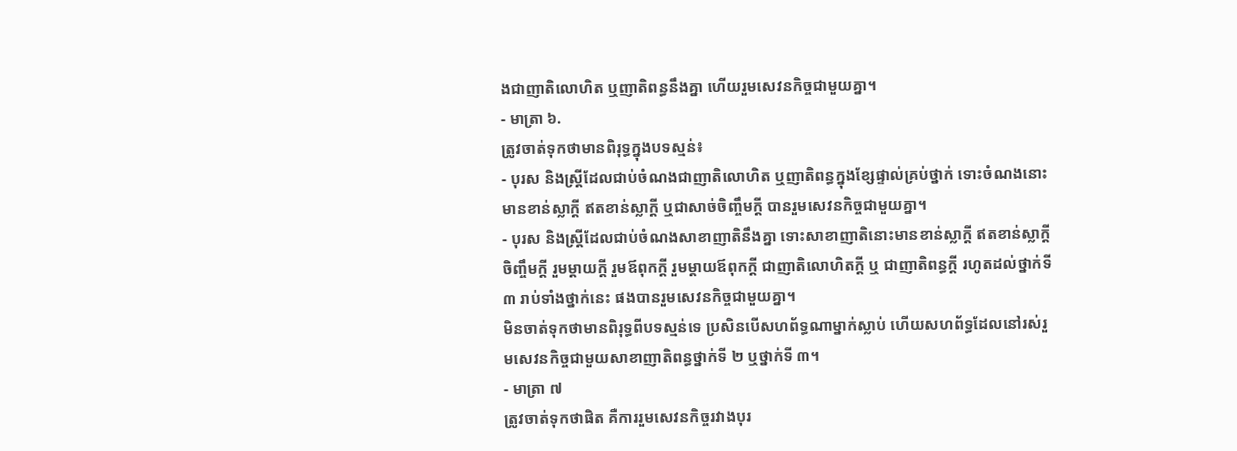ងជាញាតិលោហិត ឬញាតិពន្ធនឹងគ្នា ហើយរួមសេវនកិច្ចជាមួយគ្នា។
- មាត្រា ៦.
ត្រូវចាត់ទុកថាមានពិរុទ្ធក្នុងបទស្មន់៖
- បុរស និងស្ត្រីដែលជាប់ចំណងជាញាតិលោហិត ឬញាតិពន្ធក្នុងខ្សែផ្ទាល់គ្រប់ថ្នាក់ ទោះចំណងនោះមានខាន់ស្លាក្ដី ឥតខាន់ស្លាក្ដី ឬជាសាច់ចិញ្ចឹមក្ដី បានរួមសេវនកិច្ចជាមួយគ្នា។
- បុរស និងស្ត្រីដែលជាប់ចំណងសាខាញាតិនឹងគ្នា ទោះសាខាញាតិនោះមានខាន់ស្លាក្ដី ឥតខាន់ស្លាក្ដី ចិញ្ចឹមក្ដី រួមម្ដាយក្ដី រួមឪពុកក្ដី រួមម្ដាយឪពុកក្ដី ជាញាតិលោហិតក្ដី ឬ ជាញាតិពន្ធក្ដី រហូតដល់ថ្នាក់ទី ៣ រាប់ទាំងថ្នាក់នេះ ផងបានរួមសេវនកិច្ចជាមួយគ្នា។
មិនចាត់ទុកថាមានពិរុទ្ធពីបទស្មន់ទេ ប្រសិនបើសហព័ទ្ធណាម្នាក់ស្លាប់ ហើយសហព័ទ្ធដែលនៅរស់រួមសេវនកិច្ចជាមួយសាខាញាតិពន្ធថ្នាក់ទី ២ ឬថ្នាក់ទី ៣។
- មាត្រា ៧
ត្រូវចាត់ទុកថាផិត គឺការរួមសេវនកិច្ចរវាងបុរ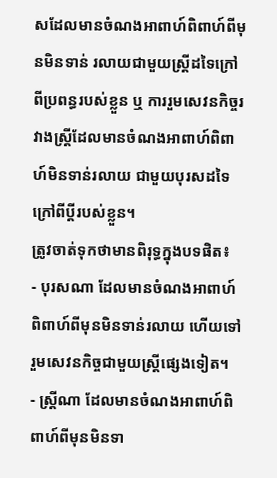សដែលមានចំណងអាពាហ៍ពិពាហ៍ពីមុនមិនទាន់ រលាយជាមួយស្ត្រីដទៃក្រៅពីប្រពន្ធរបស់ខ្លួន ឬ ការរួមសេវនកិច្ចរវាងស្ត្រីដែលមានចំណងអាពាហ៍ពិពាហ៍មិនទាន់រលាយ ជាមួយបុរសដទៃក្រៅពីប្ដីរបស់ខ្លួន។
ត្រូវចាត់ទុកថាមានពិរុទ្ធក្នុងបទផិត៖
- បុរសណា ដែលមានចំណងអាពាហ៍ពិពាហ៍ពីមុនមិនទាន់រលាយ ហើយទៅរួមសេវនកិច្ចជាមួយស្ត្រីផ្សេងទៀត។
- ស្ត្រីណា ដែលមានចំណងអាពាហ៍ពិពាហ៍ពីមុនមិនទា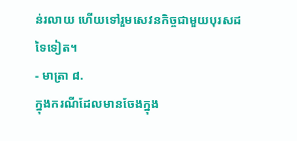ន់រលាយ ហើយទៅរួមសេវនកិច្ចជាមួយបុរសដទៃទៀត។
- មាត្រា ៨.
ក្នុងករណីដែលមានចែងក្នុង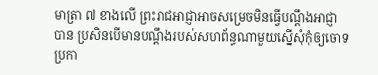មាត្រា ៧ ខាងលើ ព្រះរាជអាជ្ញាអាចសម្រេចមិនធ្វើបណ្ដឹងអាជ្ញាបាន ប្រសិនបើមានបណ្ដឹងរបស់សហព័ន្ធណាមួយស្នើសុំកុំឲ្យចោទប្រកា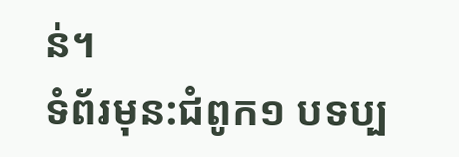ន់។
ទំព័រមុន:ជំពូក១ បទប្ប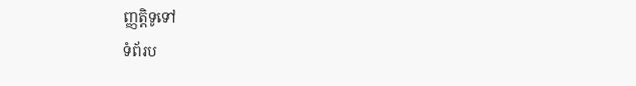ញ្ញត្តិទូទៅ
ទំព័រប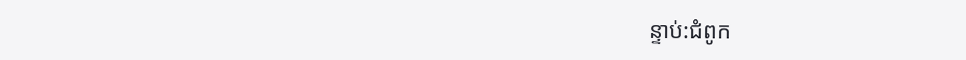ន្ទាប់:ជំពូក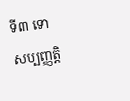ទី៣ ទោសប្បញ្ញត្តិ